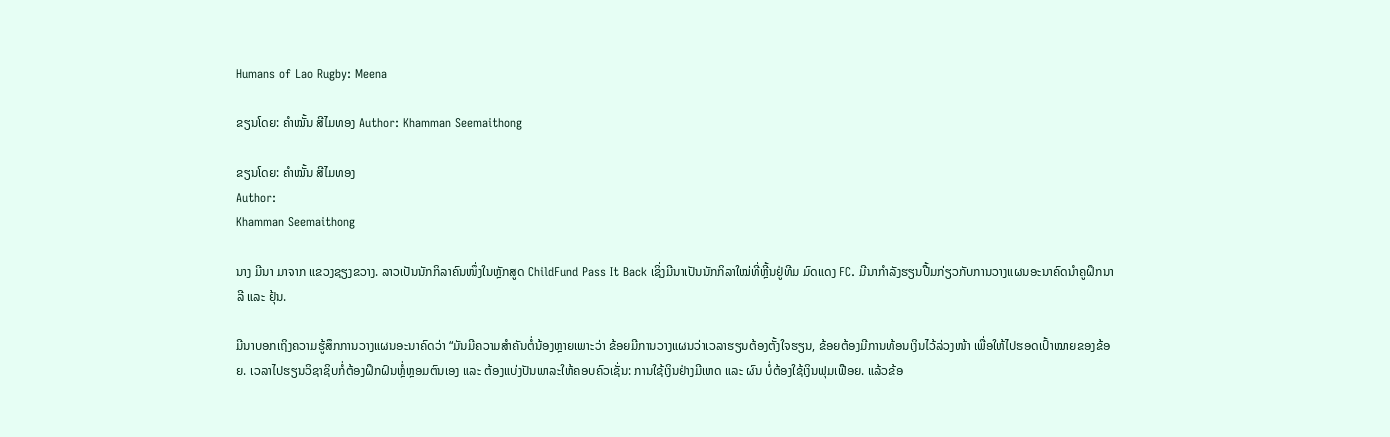Humans of Lao Rugby: Meena

ຂຽນໂດຍ: ຄຳໝັ້ນ ສີໄມທອງ Author: Khamman Seemaithong

ຂຽນໂດຍ: ຄຳໝັ້ນ ສີໄມທອງ
Author:
Khamman Seemaithong

ນາງ ມີນາ ມາຈາກ ແຂວງຊຽງຂວາງ. ລາວເປັນນັກກິລາຄົນໜຶ່ງໃນຫຼັກສູດ ChildFund Pass It Back ເຊິ່ງມີນາເປັນນັກກິລາໃໝ່ທີ່ຫຼີ້ນຢູ່ທີມ ມົດແດງ FC. ມີນາກຳລັງຮຽນປື້ມກ່ຽວກັບການວາງແຜນອະນາຄົດນຳຄູຝຶກນາລີ ແລະ ຢຸ້ນ.

ມີນາບອກເຖິງຄວາມຮູ້ສຶກການວາງແຜນອະນາຄົດວ່າ “ມັນມີຄວາມສຳຄັນຕໍ່ນ້ອງຫຼາຍເພາະວ່າ ຂ້ອຍມີການວາງແຜນວ່າເວລາຮຽນຕ້ອງຕັ້ງໃຈຮຽນ, ຂ້ອຍຕ້ອງມີການທ້ອນເງິນໄວ້ລ່ວງໜ້າ ເພື່ອໃຫ້ໄປຮອດເປົ້າໝາຍຂອງຂ້ອຍ. ເວລາໄປຮຽນວິຊາຊິບກໍ່ຕ້ອງຝຶກຝົນຫຼໍ່ຫຼອມຕົນເອງ ແລະ ຕ້ອງແບ່ງປັນພາລະໃຫ້ຄອບຄົວເຊັ່ນ: ການໃຊ້ເງິນຢ່າງມີເຫດ ແລະ ຜົນ ບໍ່ຕ້ອງໃຊ້ເງິນຟຸມເຟືອຍ. ແລ້ວຂ້ອ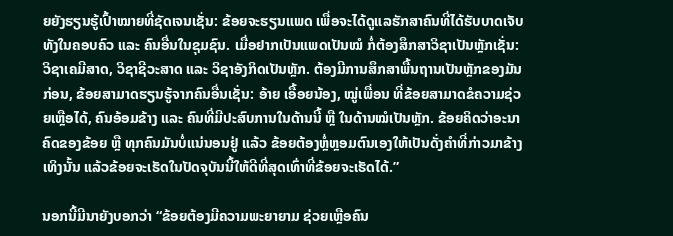ຍຍັງຮຽນຮູ້ເປົ້າໝາຍທີ່ຊັດເຈນເຊັ່ນ: ຂ້ອຍຈະຮຽນແພດ ເພື່ອຈະໄດ້ດູແລຮັກສາຄົນທີ່ໄດ້ຮັບບາດເຈັບທັງໃນຄອບຄົວ ແລະ ຄົນອື່ນໃນຊຸມຊົນ. ເມື່ອຢາກເປັນແພດເປັນໝໍ ກໍ່ຕ້ອງສຶກສາວິຊາເປັນຫຼັກເຊັ່ນ: ວິຊາເຄມີສາດ, ວິຊາຊີວະສາດ ແລະ ວິຊາອັງກິດເປັນຫຼັກ. ຕ້ອງມີການສຶກສາພື້ນຖານເປັນຫຼັກຂອງມັນກ່ອນ, ຂ້ອຍສາມາດຮຽນຮູ້ຈາກຄົນອື່ນເຊັ່ນ: ອ້າຍ ເອື້ອຍນ້ອງ, ໝູ່ເພື່ອນ ທີ່ຂ້ອຍສາມາດຂໍຄວາມຊ່ວຍເຫຼືອໄດ້, ຄົນອ້ອມຂ້າງ ແລະ ຄົນທີ່ມີປະສົບການໃນດ້ານນີ້ ຫຼື ໃນດ້ານໝໍເປັນຫຼັກ. ຂ້ອຍຄິດວ່າອະນາຄົດຂອງຂ້ອຍ ຫຼື ທຸກຄົນມັນບໍ່ແນ່ນອນຢູ່ ແລ້ວ ຂ້ອຍຕ້ອງຫຼໍ່ຫຼອມຕົນເອງໃຫ້ເປັນດັ່ງຄຳທີ່ກ່າວມາຂ້າງເທິງນັ້ນ ແລ້ວຂ້ອຍຈະເຮັດໃນປັດຈຸບັນນີ້ໃຫ້ດີທີ່ສຸດເທົ່າທີ່ຂ້ອຍຈະເຮັດໄດ້.”

ນອກນີ້ມີນາຍັງບອກວ່າ “ຂ້ອຍຕ້ອງມີຄວາມພະຍາຍາມ ຊ່ວຍເຫຼືອຄົນ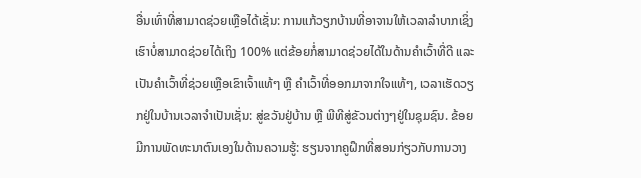ອື່ນເທົ່າທີ່ສາມາດຊ່ວຍເຫຼືອໄດ້ເຊັ່ນ: ການແກ້ວຽກບ້ານທີ່ອາຈານໃຫ້ເວລາລຳບາກເຊິ່ງເຮົາບໍ່ສາມາດຊ່ວຍໄດ້ເຖິງ 100% ແຕ່ຂ້ອຍກໍ່ສາມາດຊ່ວຍໄດ້ໃນດ້ານຄຳເວົ້າທີ່ດີ ແລະ ເປັນຄຳເວົ້າທີ່ຊ່ວຍເຫຼືອເຂົາເຈົ້າແທ້ໆ ຫຼື ຄຳເວົ້າທີ່ອອກມາຈາກໃຈແທ້ໆ, ເວລາເຮັດວຽກຢູ່ໃນບ້ານເວລາຈຳເປັນເຊັ່ນ: ສູ່ຂວັນຢູ່ບ້ານ ຫຼື ພີທີສູ່ຂັວນຕ່າງໆຢູ່ໃນຊຸມຊົນ. ຂ້ອຍມີການພັດທະນາຕົນເອງໃນດ້ານຄວາມຮູ້: ຮຽນຈາກຄູຝຶກທີ່ສອນກ່ຽວກັບການວາງ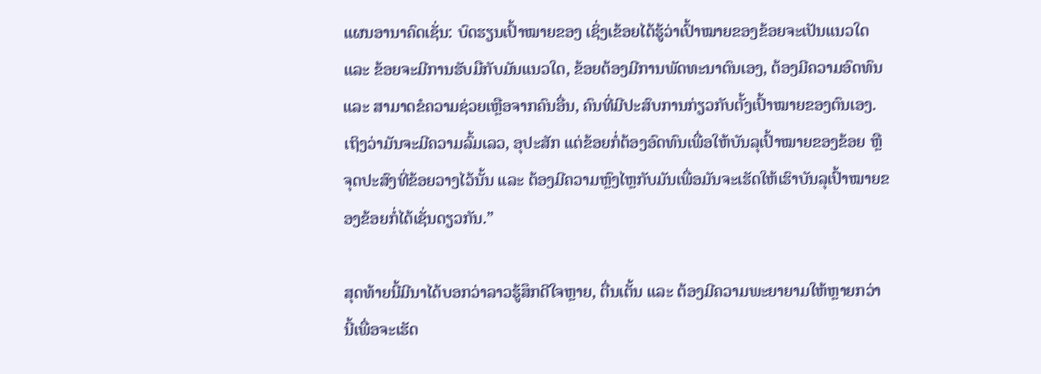ແຜນອານາຄົດເຊັ່ນ: ບົດຮຽນເປົ້າໝາຍຂອງ ເຊິ່ງເຂ້ອຍໄດ້ຮູ້ວ່າເປົ້າໝາຍຂອງຂ້ອຍຈະເປັນແນວໃດ ແລະ ຂ້ອຍຈະມີການຮັບມືກັບມັນແນວໃດ, ຂ້ອຍຕ້ອງມີການພັດທະນາຕົນເອງ, ຕ້ອງມີຄວາມອົດທົນ ແລະ ສາມາດຂໍຄວາມຊ່ວຍເຫຼືອຈາກຄົນອື່ນ, ຄົນທີ່ມີປະສົບການກ່ຽວກັບຕັ້ງເປົ້າໝາຍຂອງຕົນເອງ. ເຖິງວ່າມັນຈະມີຄວາມລົ້ມເລວ, ອຸປະສັກ ແຕ່ຂ້ອຍກໍ່ຕ້ອງອົດທົນເພື່ອໃຫ້ບັນລຸເປົ້າໝາຍຂອງຂ້ອຍ ຫຼື ຈຸດປະສົງທີ່ຂ້ອຍວາງໄວ້ນັ້ນ ແລະ ຕ້ອງມີຄວາມຫຼົງໄຫຼກັບມັນເພື່ອມັນຈະເຮັດໃຫ້ເຮົາບັນລຸເປົ້າໝາຍຂອງຂ້ອຍກໍ່ໄດ້ເຊັ່ນດຽວກັນ.”

ສຸດທ້າຍນີ້ມີນາໄດ້ບອກວ່າລາວຮູ້ສຶກດີໃຈຫຼາຍ, ຕື່ນເຕັ້ນ ແລະ ຕ້ອງມີຄວາມພະຍາຍາມໃຫ້ຫຼາຍກວ່ານີ້ເພື່ອຈະເຮັດ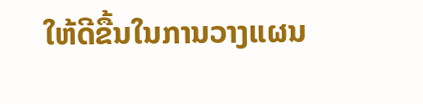ໃຫ້ດີຂື້ນໃນການວາງແຜນ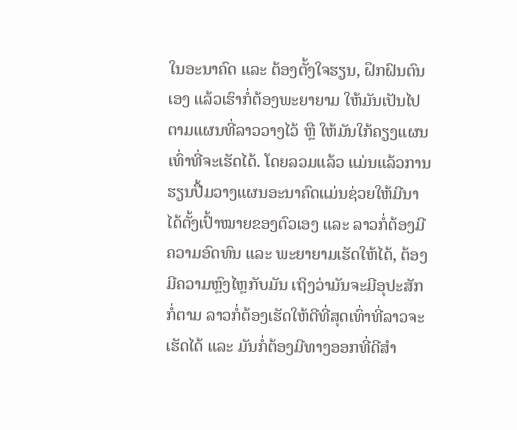ໃນອະນາຄົດ ແລະ ຕ້ອງຕັ້ງໃຈຮຽນ, ຝຶກຝົນຕົນເອງ ແລ້ວເຮົາກໍ່ຕ້ອງພະຍາຍາມ ໃຫ້ມັນເປັນໄປຕາມແຜນທີ່ລາວວາງໄວ້ ຫຼື ໃຫ້ມັນໃກ້ຄຽງແຜນເທົ່າທີ່ຈະເຮັດໄດ້. ໂດຍລວມແລ້ວ ແມ່ນແລ້ວການຮຽນປື້ມວາງແຜນອະນາຄົດແມ່ນຊ່ວຍໃຫ້ມີນາໄດ້ຕັ້ງເປົ້າໝາຍຂອງຕົວເອງ ແລະ ລາວກໍ່ຕ້ອງມີຄວາມອົດທົນ ແລະ ພະຍາຍາມເຮັດໃຫ້ໄດ້, ຕ້ອງມີຄວາມຫຼົງໄຫຼກັບມັນ ເຖິງວ່າມັນຈະມີອຸປະສັກກໍ່ຕາມ ລາວກໍ່ຕ້ອງເຮັດໃຫ້ດີທີ່ສຸດເທົ່າທີ່ລາວຈະເຮັດໄດ້ ແລະ ມັນກໍ່ຕ້ອງມີທາງອອກທີ່ດີສຳ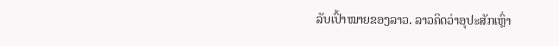ລັບເປົ້າໝາຍຂອງລາວ. ລາວຄິດວ່າອຸປະສັກເຫຼົ່າ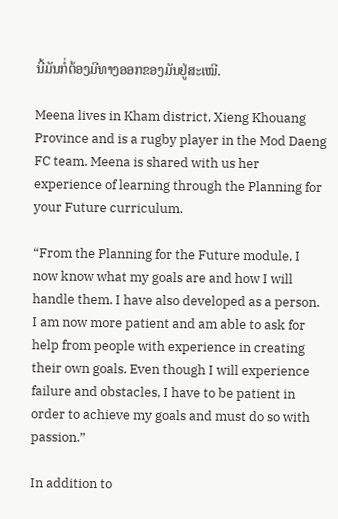ນີ້ມັນກໍ່ຕ້ອງມີທາງອອກຂອງມັນຢູ່ສະເໝີ.

Meena lives in Kham district, Xieng Khouang Province and is a rugby player in the Mod Daeng FC team. Meena is shared with us her experience of learning through the Planning for your Future curriculum.

“From the Planning for the Future module, I now know what my goals are and how I will handle them. I have also developed as a person. I am now more patient and am able to ask for help from people with experience in creating their own goals. Even though I will experience failure and obstacles, I have to be patient in order to achieve my goals and must do so with passion.”

In addition to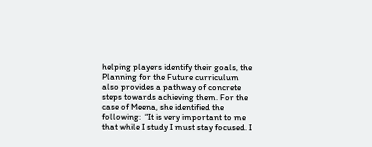helping players identify their goals, the Planning for the Future curriculum also provides a pathway of concrete steps towards achieving them. For the case of Meena, she identified the following:  “It is very important to me that while I study I must stay focused. I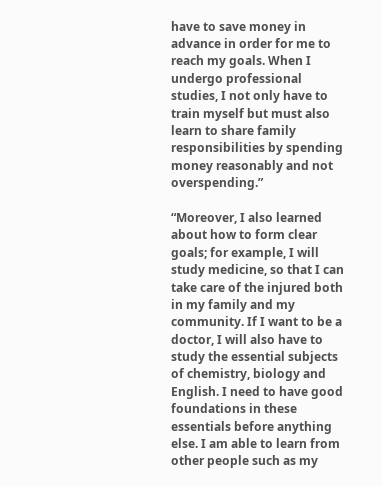have to save money in advance in order for me to reach my goals. When I undergo professional studies, I not only have to train myself but must also learn to share family responsibilities by spending money reasonably and not overspending.”

“Moreover, I also learned about how to form clear goals; for example, I will study medicine, so that I can take care of the injured both in my family and my community. If I want to be a doctor, I will also have to study the essential subjects of chemistry, biology and English. I need to have good foundations in these essentials before anything else. I am able to learn from other people such as my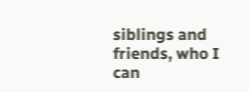siblings and friends, who I can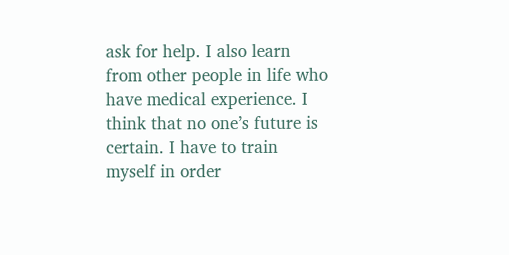ask for help. I also learn from other people in life who have medical experience. I think that no one’s future is certain. I have to train myself in order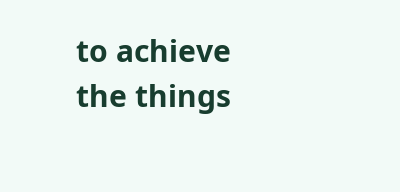to achieve the things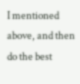I mentioned above, and then do the best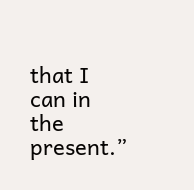that I can in the present.”